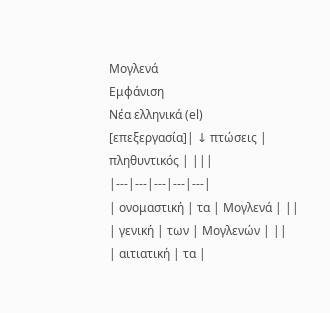Μογλενά
Εμφάνιση
Νέα ελληνικά (el)
[επεξεργασία]| ↓ πτώσεις | πληθυντικός | |||
|---|---|---|---|---|
| ονομαστική | τα | Μογλενά | ||
| γενική | των | Μογλενών | ||
| αιτιατική | τα |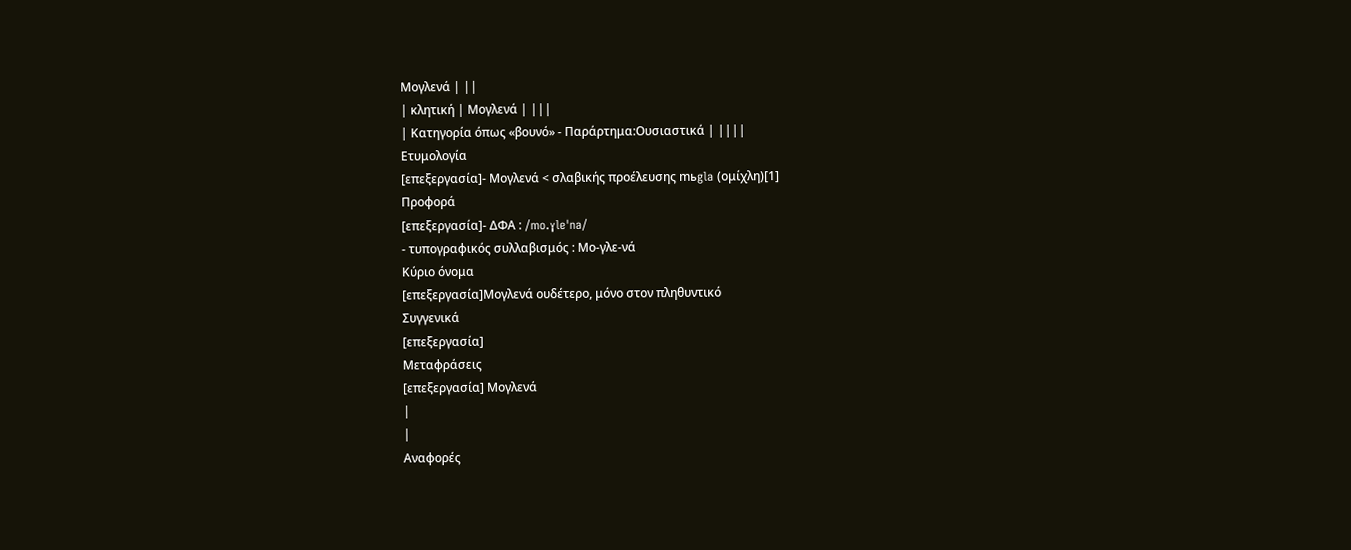Μογλενά | ||
| κλητική | Μογλενά | |||
| Κατηγορία όπως «βουνό» - Παράρτημα:Ουσιαστικά | ||||
Ετυμολογία
[επεξεργασία]- Μογλενά < σλαβικής προέλευσης mьgla (ομίχλη)[1]
Προφορά
[επεξεργασία]- ΔΦΑ : /mo.ɣleˈna/
- τυπογραφικός συλλαβισμός : Μο‐γλε‐νά
Κύριο όνομα
[επεξεργασία]Μογλενά ουδέτερο, μόνο στον πληθυντικό
Συγγενικά
[επεξεργασία]
Μεταφράσεις
[επεξεργασία] Μογλενά
|
|
Αναφορές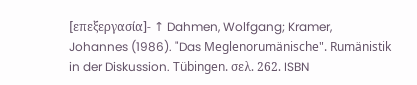[επεξεργασία]- ↑ Dahmen, Wolfgang; Kramer, Johannes (1986). "Das Meglenorumänische". Rumänistik in der Diskussion. Tübingen. σελ. 262. ISBN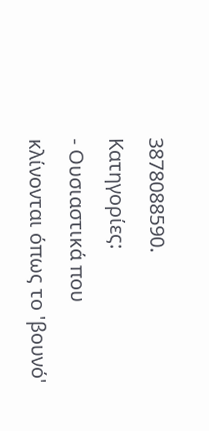3878088590.
Κατηγορίες:
- Ουσιαστικά που κλίνονται όπως το 'βουνό'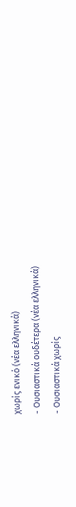χωρίς ενικό (νέα ελληνικά)
- Ουσιαστικά ουδέτερα (νέα ελληνικά)
- Ουσιαστικά χωρίς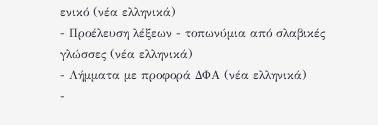ενικό (νέα ελληνικά)
- Προέλευση λέξεων - τοπωνύμια από σλαβικές γλώσσες (νέα ελληνικά)
- Λήμματα με προφορά ΔΦΑ (νέα ελληνικά)
-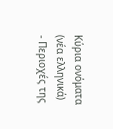Κύρια ονόματα (νέα ελληνικά)
- Περιοχές της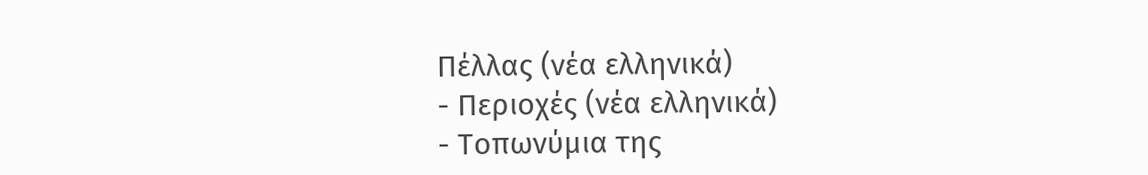Πέλλας (νέα ελληνικά)
- Περιοχές (νέα ελληνικά)
- Τοπωνύμια της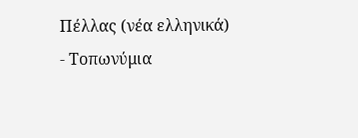Πέλλας (νέα ελληνικά)
- Τοπωνύμια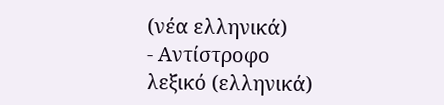(νέα ελληνικά)
- Αντίστροφο λεξικό (ελληνικά)